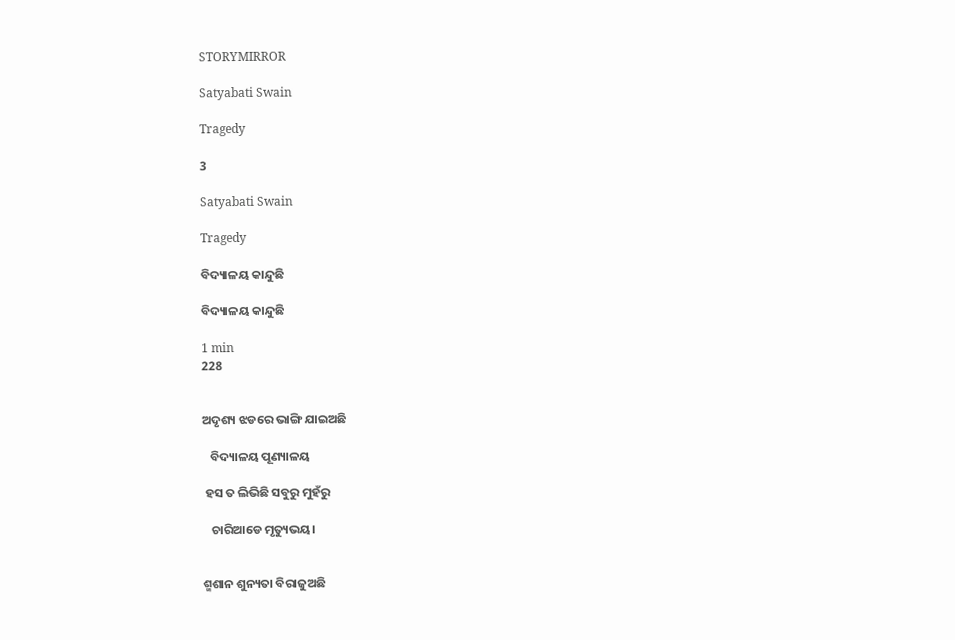STORYMIRROR

Satyabati Swain

Tragedy

3

Satyabati Swain

Tragedy

ବିଦ୍ୟାଳୟ କାନ୍ଦୁଛି

ବିଦ୍ୟାଳୟ କାନ୍ଦୁଛି

1 min
228


ଅଦୃଶ୍ୟ ଝଡରେ ଭାଙ୍ଗି ଯାଇଅଛି

   ବିଦ୍ୟାଳୟ ପୂଣ୍ୟାଳୟ

 ହସ ତ ଲିଭିଛି ସବୁରୁ ମୁହଁରୁ

   ଚାରିଆଡେ ମୃତ୍ୟୁଭୟ।


ଶ୍ମଶାନ ଶୁନ୍ୟତା ବିରାଜୁଅଛି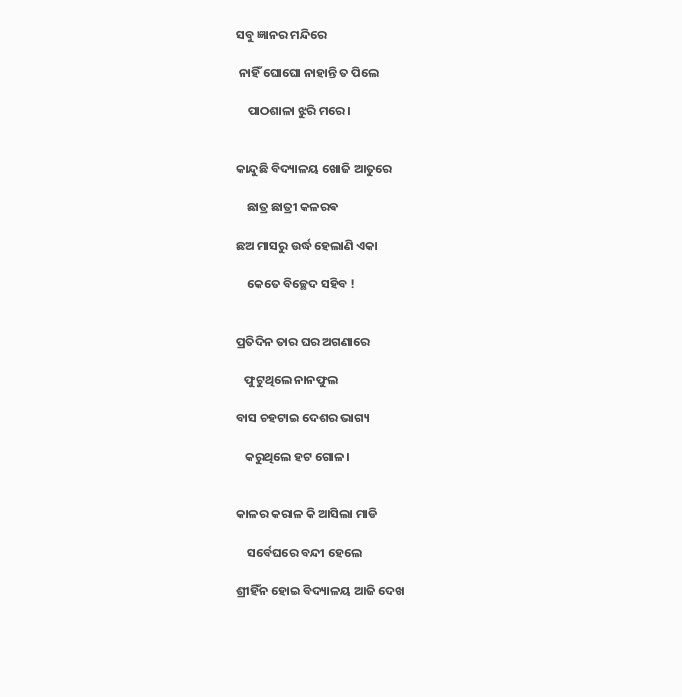ସବୁ ଜ୍ଞାନର ମନ୍ଦିରେ

 ନାହିଁ ଘୋଘୋ ନାହାନ୍ତି ତ ପିଲେ

    ପାଠଶାଳା ଝୁରି ମରେ।


କାନ୍ଦୁଛି ବିଦ୍ୟାଳୟ ଖୋଜି ଆତୁରେ

    ଛାତ୍ର ଛାତ୍ରୀ କଳରଵ

ଛଅ ମାସରୁ ଉର୍ଦ୍ଧ ହେଲାଣି ଏକା

    କେତେ ବିଚ୍ଛେଦ ସହିବ !


ପ୍ରତିଦିନ ତାର ଘର ଅଗଣାରେ

   ଫୁଟୁଥିଲେ ନାନଫୁଲ

ବାସ ଚହଟାଇ ଦେଶର ଭାଗ୍ୟ

   କରୁଥିଲେ ହଟ ଗୋଳ।


କାଳର କରାଳ କି ଆସିଲା ମାଡି

    ସର୍ବେଘରେ ବନ୍ଦୀ ହେଲେ

ଶ୍ରୀହିଁନ ହୋଇ ବିଦ୍ୟାଳୟ ଆଜି ଦେଖ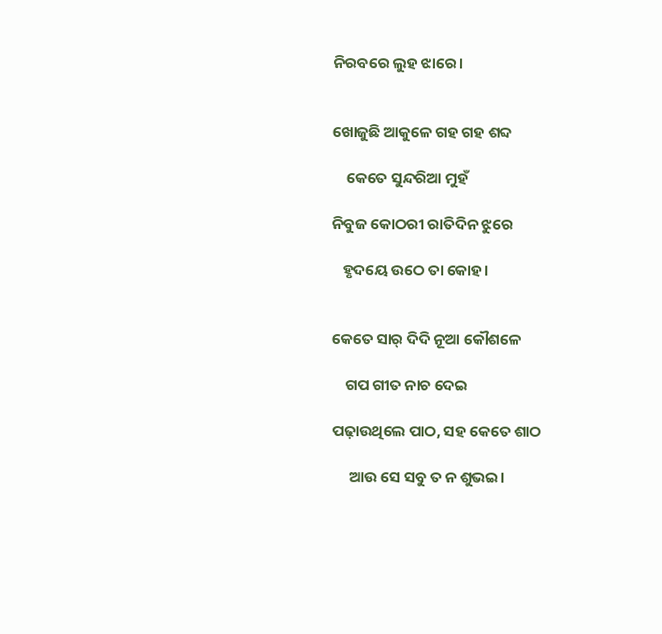ନିରବରେ ଲୁହ ଝାରେ।


ଖୋଜୁଛି ଆକୁଳେ ଗହ ଗହ ଶବ୍ଦ

    କେତେ ସୁନ୍ଦରିଆ ମୁହଁ

ନିବୁଜ କୋଠରୀ ରାତିଦିନ ଝୁରେ

   ହୃଦୟେ ଉଠେ ତା କୋହ।


କେତେ ସାର୍ ଦିଦି ନୂଆ କୌଶଳେ

    ଗପ ଗୀତ ନାଚ ଦେଇ

ପଢ଼ାଉଥିଲେ ପାଠ, ସହ କେତେ ଶାଠ

     ଆଉ ସେ ସବୁ ତ ନ ଶୁଭଇ।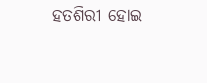ହତଶିରୀ ହୋଇ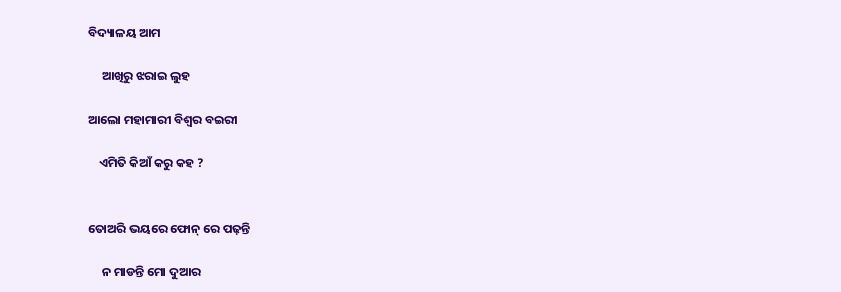ବିଦ୍ୟାଳୟ ଆମ

     ଆଖିରୁ ଝରାଇ ଲୁହ

ଆଲୋ ମହାମାରୀ ବିଶ୍ୱର ବଇରୀ

    ଏମିତି କିଆଁ କରୁ କହ ?


ତୋଅରି ଭୟରେ ଫୋନ୍ ରେ ପଢ଼ନ୍ତି

     ନ ମାଡନ୍ତି ମୋ ଦୁଆର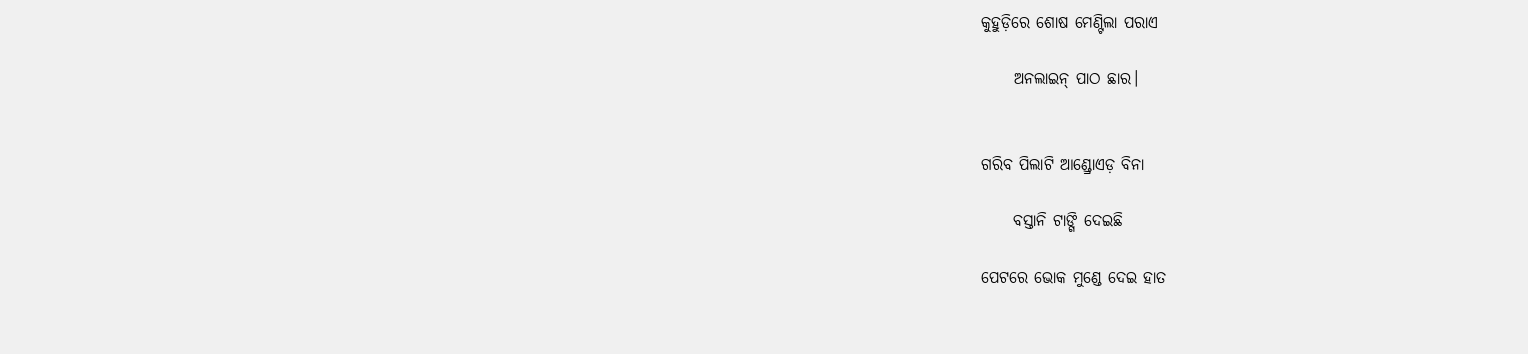କୁହୁଡ଼ିରେ ଶୋଷ ମେଣ୍ଟିଲା ପରାଏ

     ଅନଲାଇନ୍ ପାଠ ଛାର।


ଗରିବ ପିଲାଟି ଆଣ୍ଡ୍ରୋଏଡ଼ ବିନା

     ବସ୍ତାନି ଟାଙ୍ଗି ଦେଇଛି

ପେଟରେ ଭୋକ ମୁଣ୍ଡେ ଦେଇ ହାତ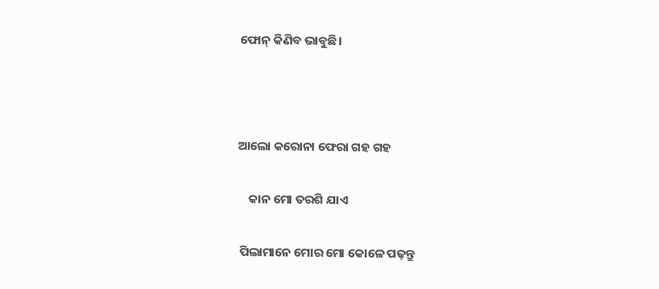ଫୋନ୍ କିଣିବ ଭାବୁଛି।



ଆଲୋ କରୋନା ଫେରା ଗହ ଗହ

    କାନ ମୋ ତରଶି ଯାଏ

 ପିଲାମାନେ ମୋର ମୋ କୋଳେ ପଢ଼ନ୍ତୁ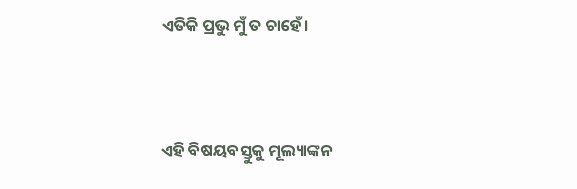ଏତିକି ପ୍ରଭୁ ମୁଁ ତ ଚାହେଁ।



ଏହି ବିଷୟବସ୍ତୁକୁ ମୂଲ୍ୟାଙ୍କନ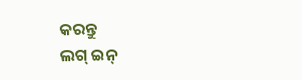କରନ୍ତୁ
ଲଗ୍ ଇନ୍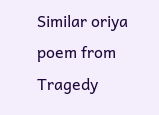Similar oriya poem from Tragedy